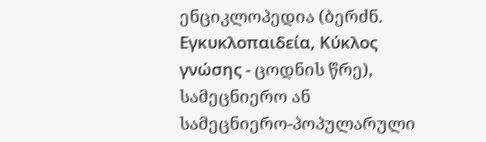ენციკლოპედია (ბერძნ. Εγκυκλοπαιδεία, Κύκλος γνώσης - ცოდნის წრე), სამეცნიერო ან სამეცნიერო-პოპულარული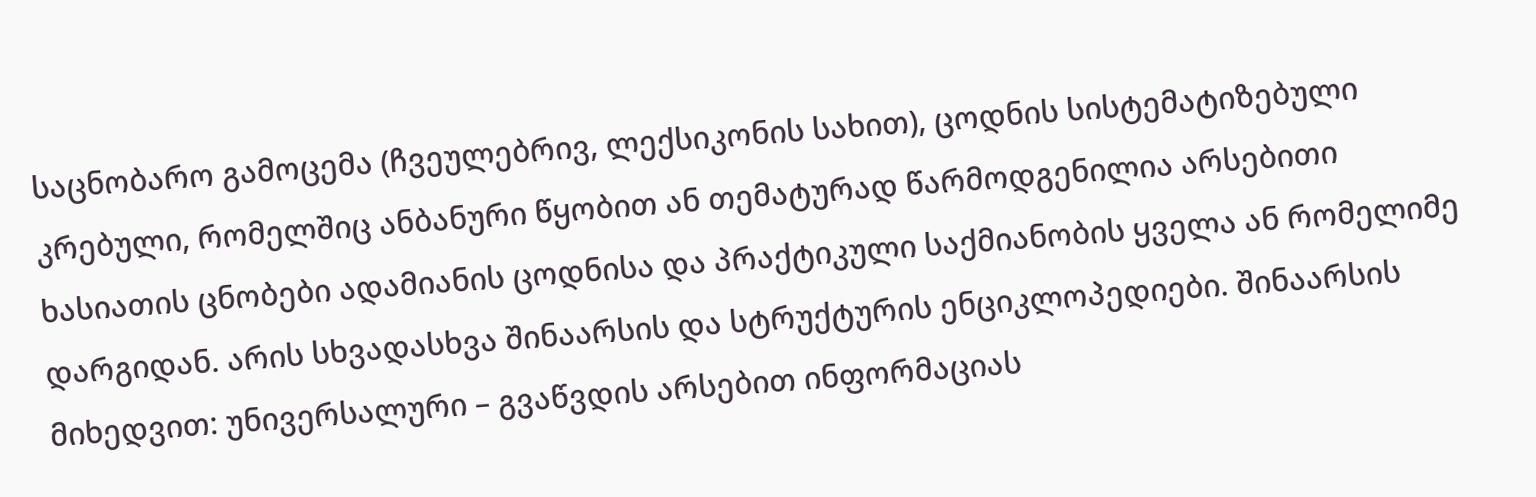საცნობარო გამოცემა (ჩვეულებრივ, ლექსიკონის სახით), ცოდნის სისტემატიზებული კრებული, რომელშიც ანბანური წყობით ან თემატურად წარმოდგენილია არსებითი ხასიათის ცნობები ადამიანის ცოდნისა და პრაქტიკული საქმიანობის ყველა ან რომელიმე დარგიდან. არის სხვადასხვა შინაარსის და სტრუქტურის ენციკლოპედიები. შინაარსის მიხედვით: უნივერსალური – გვაწვდის არსებით ინფორმაციას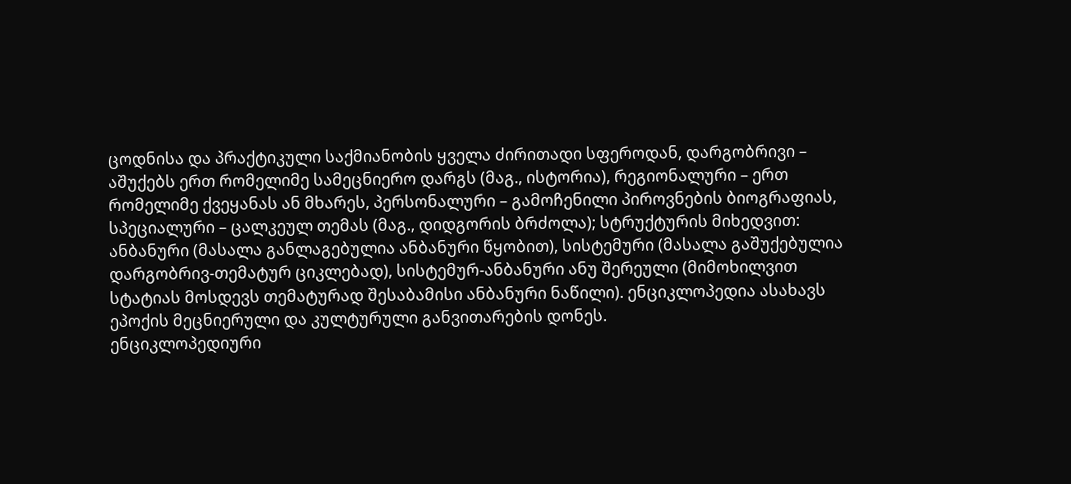ცოდნისა და პრაქტიკული საქმიანობის ყველა ძირითადი სფეროდან, დარგობრივი – აშუქებს ერთ რომელიმე სამეცნიერო დარგს (მაგ., ისტორია), რეგიონალური – ერთ რომელიმე ქვეყანას ან მხარეს, პერსონალური – გამოჩენილი პიროვნების ბიოგრაფიას, სპეციალური – ცალკეულ თემას (მაგ., დიდგორის ბრძოლა); სტრუქტურის მიხედვით: ანბანური (მასალა განლაგებულია ანბანური წყობით), სისტემური (მასალა გაშუქებულია დარგობრივ-თემატურ ციკლებად), სისტემურ-ანბანური ანუ შერეული (მიმოხილვით სტატიას მოსდევს თემატურად შესაბამისი ანბანური ნაწილი). ენციკლოპედია ასახავს ეპოქის მეცნიერული და კულტურული განვითარების დონეს.
ენციკლოპედიური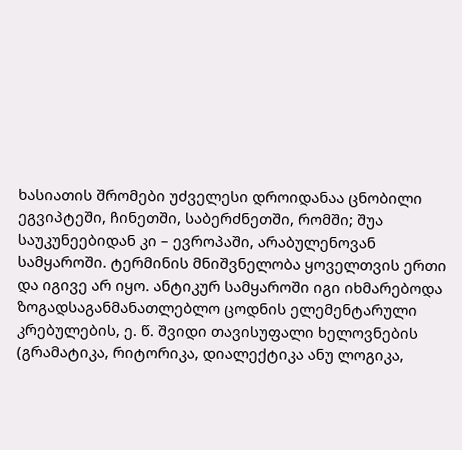ხასიათის შრომები უძველესი დროიდანაა ცნობილი ეგვიპტეში, ჩინეთში, საბერძნეთში, რომში; შუა საუკუნეებიდან კი – ევროპაში, არაბულენოვან სამყაროში. ტერმინის მნიშვნელობა ყოველთვის ერთი და იგივე არ იყო. ანტიკურ სამყაროში იგი იხმარებოდა ზოგადსაგანმანათლებლო ცოდნის ელემენტარული კრებულების, ე. წ. შვიდი თავისუფალი ხელოვნების (გრამატიკა, რიტორიკა, დიალექტიკა ანუ ლოგიკა,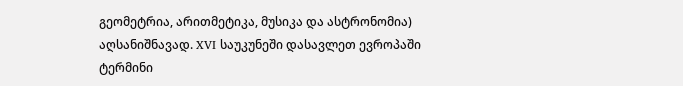გეომეტრია, არითმეტიკა, მუსიკა და ასტრონომია) აღსანიშნავად. XVI საუკუნეში დასავლეთ ევროპაში ტერმინი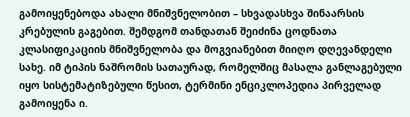გამოიყენებოდა ახალი მნიშვნელობით – სხვადასხვა შინაარსის კრებულის გაგებით. შემდგომ თანდათან შეიძინა ცოდნათა კლასიფიკაციის მნიშვნელობა და მოგვიანებით მიიღო დღევანდელი სახე. იმ ტიპის ნაშრომის სათაურად, რომელშიც მასალა განლაგებული იყო სისტემატიზებული წესით, ტერმინი ენციკლოპედია პირველად გამოიყენა ი.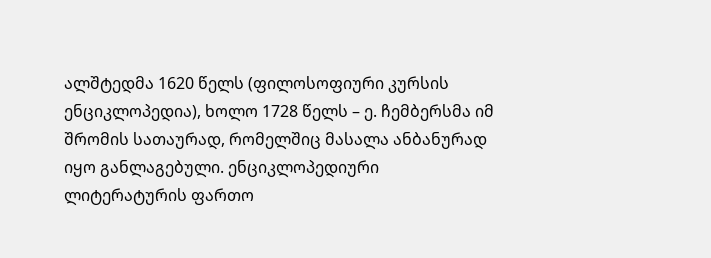ალშტედმა 1620 წელს (ფილოსოფიური კურსის ენციკლოპედია), ხოლო 1728 წელს – ე. ჩემბერსმა იმ შრომის სათაურად, რომელშიც მასალა ანბანურად იყო განლაგებული. ენციკლოპედიური ლიტერატურის ფართო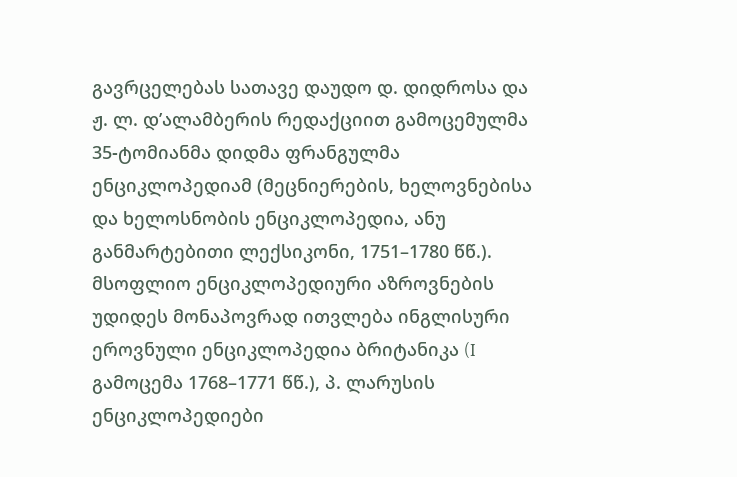გავრცელებას სათავე დაუდო დ. დიდროსა და ჟ. ლ. დ’ალამბერის რედაქციით გამოცემულმა 35-ტომიანმა დიდმა ფრანგულმა ენციკლოპედიამ (მეცნიერების, ხელოვნებისა და ხელოსნობის ენციკლოპედია, ანუ განმარტებითი ლექსიკონი, 1751–1780 წწ.). მსოფლიო ენციკლოპედიური აზროვნების უდიდეს მონაპოვრად ითვლება ინგლისური ეროვნული ენციკლოპედია ბრიტანიკა (I გამოცემა 1768–1771 წწ.), პ. ლარუსის ენციკლოპედიები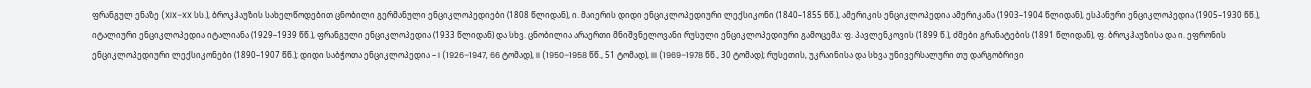ფრანგულ ენაზე (XIX–XX სს.), ბროკჰაუზის სახელწოდებით ცნობილი გერმანული ენციკლოპედიები (1808 წლიდან), ი. მაიერის დიდი ენციკლოპედიური ლექსიკონი (1840–1855 წწ.), ამერიკის ენციკლოპედია ამერიკანა (1903–1904 წლიდან), ესპანური ენციკლოპედია (1905–1930 წწ.), იტალიური ენციკლოპედია იტალიანა (1929–1939 წწ.), ფრანგული ენციკლოპედია (1933 წლიდან) და სხვ. ცნობილია არაერთი მნიშვნელოვანი რუსული ენციკლოპედიური გამოცემა: ფ. პავლენკოვის (1899 წ.), ძმები გრანატების (1891 წლიდან), ფ. ბროკჰაუზისა და ი. ეფრონის ენციკლოპედიური ლექსიკონები (1890–1907 წწ.); დიდი საბჭოთა ენციკლოპედია – I (1926–1947, 66 ტომად), II (1950–1958 წწ., 51 ტომად), III (1969–1978 წწ., 30 ტომად); რუსეთის, უკრაინისა და სხვა უნივერსალური თუ დარგობრივი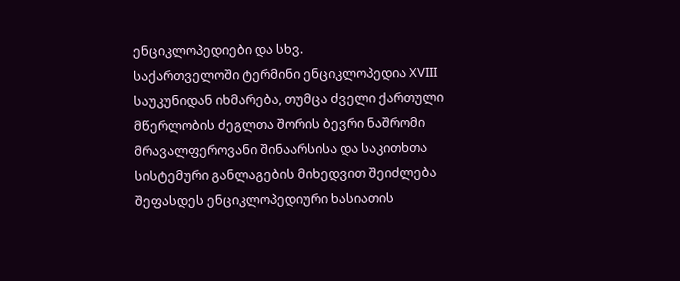ენციკლოპედიები და სხვ.
საქართველოში ტერმინი ენციკლოპედია XVIII საუკუნიდან იხმარება, თუმცა ძველი ქართული მწერლობის ძეგლთა შორის ბევრი ნაშრომი მრავალფეროვანი შინაარსისა და საკითხთა სისტემური განლაგების მიხედვით შეიძლება შეფასდეს ენციკლოპედიური ხასიათის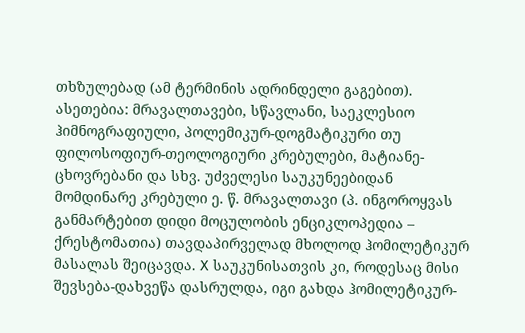თხზულებად (ამ ტერმინის ადრინდელი გაგებით). ასეთებია: მრავალთავები, სწავლანი, საეკლესიო ჰიმნოგრაფიული, პოლემიკურ-დოგმატიკური თუ ფილოსოფიურ-თეოლოგიური კრებულები, მატიანე-ცხოვრებანი და სხვ. უძველესი საუკუნეებიდან მომდინარე კრებული ე. წ. მრავალთავი (პ. ინგოროყვას განმარტებით დიდი მოცულობის ენციკლოპედია – ქრესტომათია) თავდაპირველად მხოლოდ ჰომილეტიკურ მასალას შეიცავდა. X საუკუნისათვის კი, როდესაც მისი შევსება-დახვეწა დასრულდა, იგი გახდა ჰომილეტიკურ-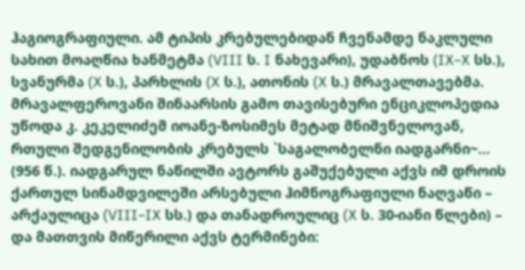ჰაგიოგრაფიული. ამ ტიპის კრებულებიდან ჩვენამდე ნაკლული სახით მოაღწია ხანმეტმა (VIII ს. I ნახევარი), უდაბნოს (IX–X სს.), სვანურმა (X ს.), პარხლის (X ს.), ათონის (X ს.) მრავალთავებმა. მრავალფეროვანი შინაარსის გამო თავისებური ენციკლოპედია უწოდა კ. კეკელიძემ იოანე-ზოსიმეს მეტად მნიშვნელოვან, რთული შედგენილობის კრებულს `საგალობელნი იადგარნი~... (956 წ.). იადგარულ ნაწილში ავტორს გაშუქებული აქვს იმ დროის ქართულ სინამდვილეში არსებული ჰიმნოგრაფიული ნაღვაწი – არქაულიცა (VIII–IX სს.) და თანადროულიც (X ს. 30-იანი წლები) – და მათთვის მიწერილი აქვს ტერმინები: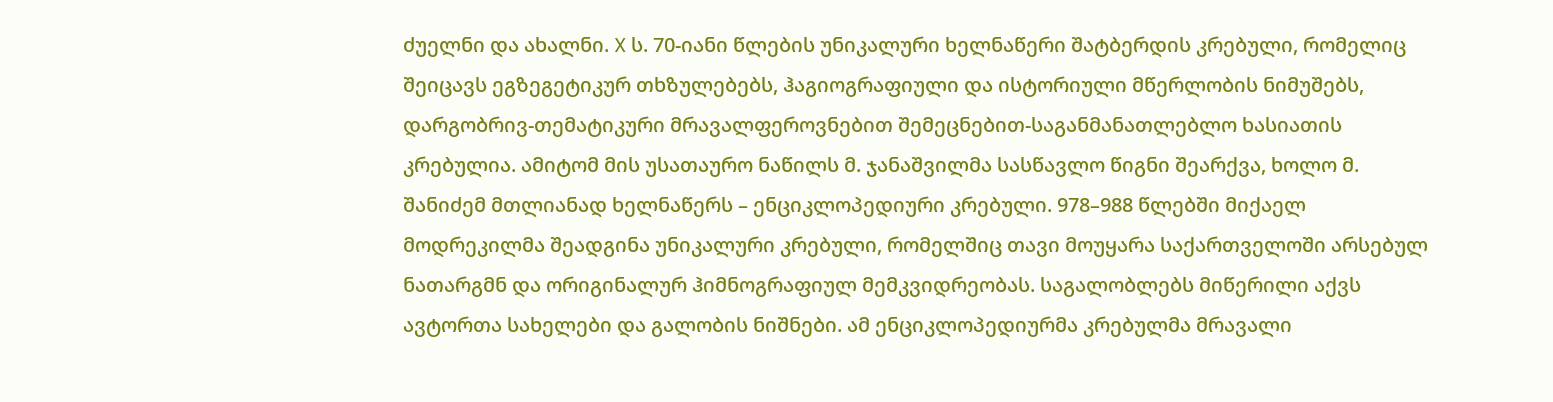ძუელნი და ახალნი. X ს. 70-იანი წლების უნიკალური ხელნაწერი შატბერდის კრებული, რომელიც შეიცავს ეგზეგეტიკურ თხზულებებს, ჰაგიოგრაფიული და ისტორიული მწერლობის ნიმუშებს, დარგობრივ-თემატიკური მრავალფეროვნებით შემეცნებით-საგანმანათლებლო ხასიათის კრებულია. ამიტომ მის უსათაურო ნაწილს მ. ჯანაშვილმა სასწავლო წიგნი შეარქვა, ხოლო მ. შანიძემ მთლიანად ხელნაწერს – ენციკლოპედიური კრებული. 978–988 წლებში მიქაელ მოდრეკილმა შეადგინა უნიკალური კრებული, რომელშიც თავი მოუყარა საქართველოში არსებულ ნათარგმნ და ორიგინალურ ჰიმნოგრაფიულ მემკვიდრეობას. საგალობლებს მიწერილი აქვს ავტორთა სახელები და გალობის ნიშნები. ამ ენციკლოპედიურმა კრებულმა მრავალი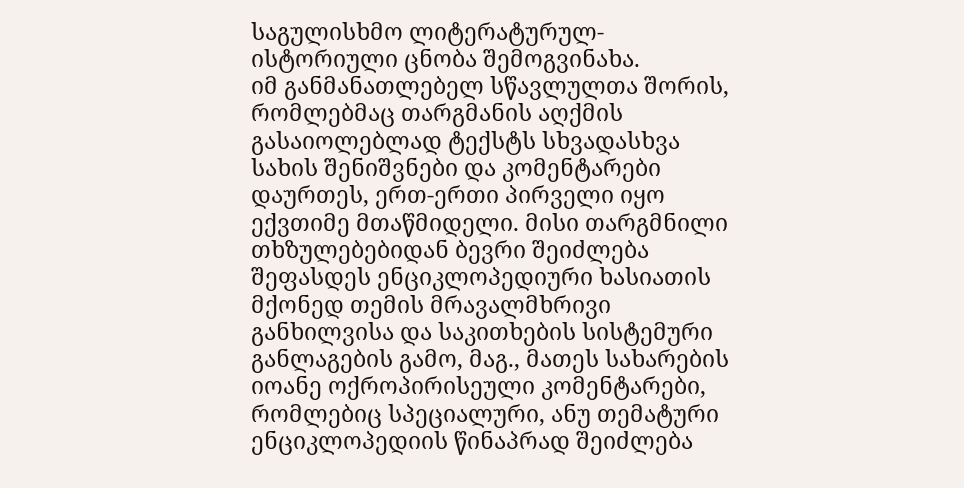საგულისხმო ლიტერატურულ-ისტორიული ცნობა შემოგვინახა.
იმ განმანათლებელ სწავლულთა შორის, რომლებმაც თარგმანის აღქმის გასაიოლებლად ტექსტს სხვადასხვა სახის შენიშვნები და კომენტარები დაურთეს, ერთ-ერთი პირველი იყო ექვთიმე მთაწმიდელი. მისი თარგმნილი თხზულებებიდან ბევრი შეიძლება შეფასდეს ენციკლოპედიური ხასიათის მქონედ თემის მრავალმხრივი განხილვისა და საკითხების სისტემური განლაგების გამო, მაგ., მათეს სახარების იოანე ოქროპირისეული კომენტარები, რომლებიც სპეციალური, ანუ თემატური ენციკლოპედიის წინაპრად შეიძლება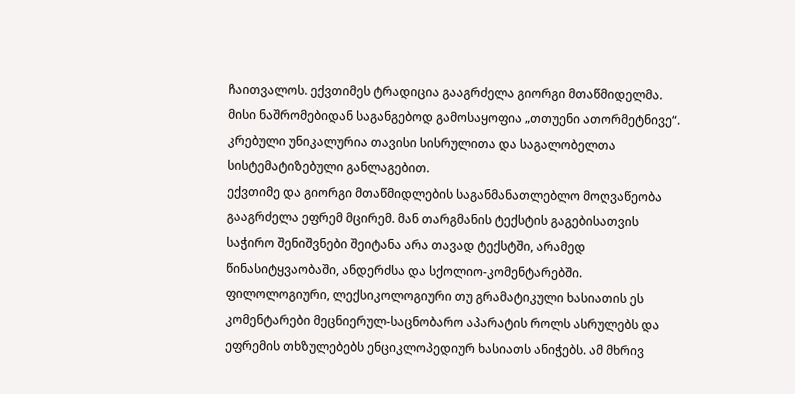ჩაითვალოს. ექვთიმეს ტრადიცია გააგრძელა გიორგი მთაწმიდელმა. მისი ნაშრომებიდან საგანგებოდ გამოსაყოფია „თთუენი ათორმეტნივე“. კრებული უნიკალურია თავისი სისრულითა და საგალობელთა სისტემატიზებული განლაგებით.
ექვთიმე და გიორგი მთაწმიდლების საგანმანათლებლო მოღვაწეობა გააგრძელა ეფრემ მცირემ. მან თარგმანის ტექსტის გაგებისათვის საჭირო შენიშვნები შეიტანა არა თავად ტექსტში, არამედ წინასიტყვაობაში, ანდერძსა და სქოლიო-კომენტარებში. ფილოლოგიური, ლექსიკოლოგიური თუ გრამატიკული ხასიათის ეს კომენტარები მეცნიერულ-საცნობარო აპარატის როლს ასრულებს და ეფრემის თხზულებებს ენციკლოპედიურ ხასიათს ანიჭებს. ამ მხრივ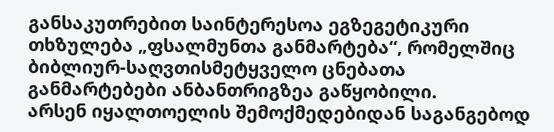განსაკუთრებით საინტერესოა ეგზეგეტიკური თხზულება „ფსალმუნთა განმარტება“, რომელშიც ბიბლიურ-საღვთისმეტყველო ცნებათა განმარტებები ანბანთრიგზეა გაწყობილი.
არსენ იყალთოელის შემოქმედებიდან საგანგებოდ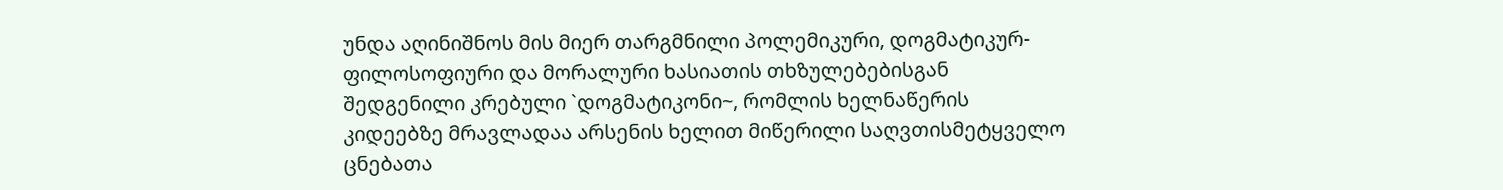უნდა აღინიშნოს მის მიერ თარგმნილი პოლემიკური, დოგმატიკურ-ფილოსოფიური და მორალური ხასიათის თხზულებებისგან შედგენილი კრებული `დოგმატიკონი~, რომლის ხელნაწერის კიდეებზე მრავლადაა არსენის ხელით მიწერილი საღვთისმეტყველო ცნებათა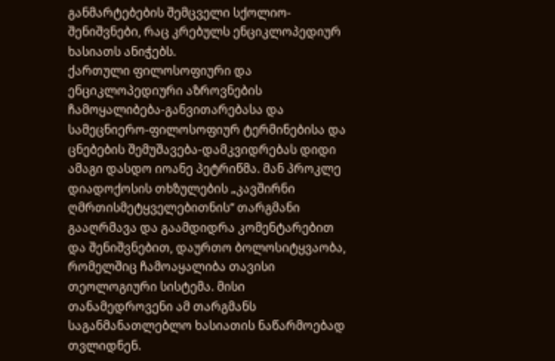განმარტებების შემცველი სქოლიო-შენიშვნები, რაც კრებულს ენციკლოპედიურ ხასიათს ანიჭებს.
ქართული ფილოსოფიური და ენციკლოპედიური აზროვნების ჩამოყალიბება-განვითარებასა და სამეცნიერო-ფილოსოფიურ ტერმინებისა და ცნებების შემუშავება-დამკვიდრებას დიდი ამაგი დასდო იოანე პეტრიწმა. მან პროკლე დიადოქოსის თხზულების „კავშირნი ღმრთისმეტყველებითნის“ თარგმანი გააღრმავა და გაამდიდრა კომენტარებით და შენიშვნებით, დაურთო ბოლოსიტყვაობა, რომელშიც ჩამოაყალიბა თავისი თეოლოგიური სისტემა. მისი თანამედროვენი ამ თარგმანს საგანმანათლებლო ხასიათის ნაწარმოებად თვლიდნენ.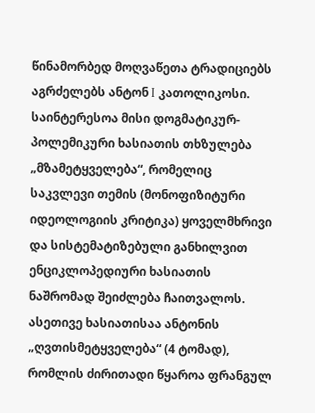წინამორბედ მოღვაწეთა ტრადიციებს აგრძელებს ანტონ I კათოლიკოსი. საინტერესოა მისი დოგმატიკურ-პოლემიკური ხასიათის თხზულება „მზამეტყველება“, რომელიც საკვლევი თემის (მონოფიზიტური იდეოლოგიის კრიტიკა) ყოველმხრივი და სისტემატიზებული განხილვით ენციკლოპედიური ხასიათის ნაშრომად შეიძლება ჩაითვალოს. ასეთივე ხასიათისაა ანტონის „ღვთისმეტყველება“ (4 ტომად), რომლის ძირითადი წყაროა ფრანგულ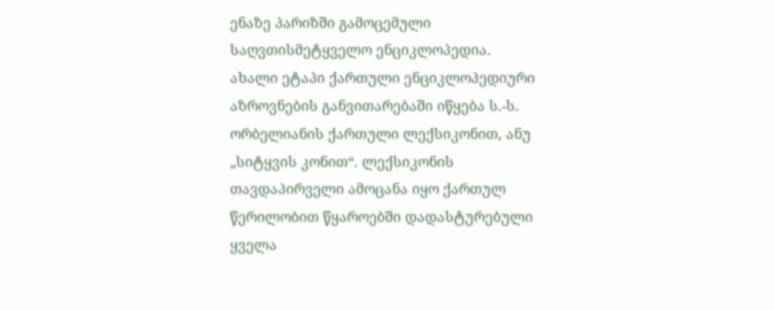ენაზე პარიზში გამოცემული საღვთისმეტყველო ენციკლოპედია.
ახალი ეტაპი ქართული ენციკლოპედიური აზროვნების განვითარებაში იწყება ს.-ს. ორბელიანის ქართული ლექსიკონით, ანუ „სიტყვის კონით“. ლექსიკონის თავდაპირველი ამოცანა იყო ქართულ წერილობით წყაროებში დადასტურებული ყველა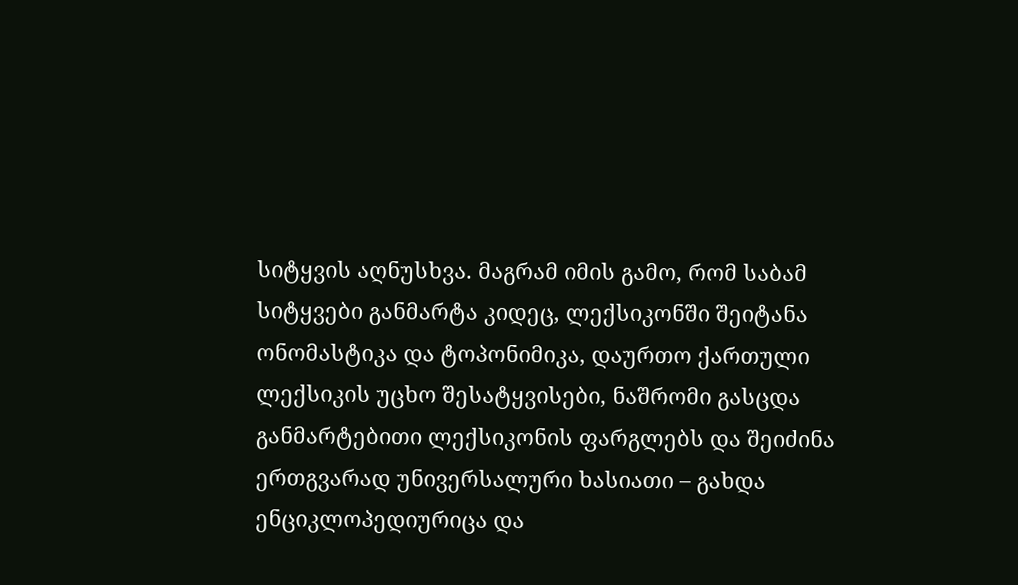სიტყვის აღნუსხვა. მაგრამ იმის გამო, რომ საბამ სიტყვები განმარტა კიდეც, ლექსიკონში შეიტანა ონომასტიკა და ტოპონიმიკა, დაურთო ქართული ლექსიკის უცხო შესატყვისები, ნაშრომი გასცდა განმარტებითი ლექსიკონის ფარგლებს და შეიძინა ერთგვარად უნივერსალური ხასიათი – გახდა ენციკლოპედიურიცა და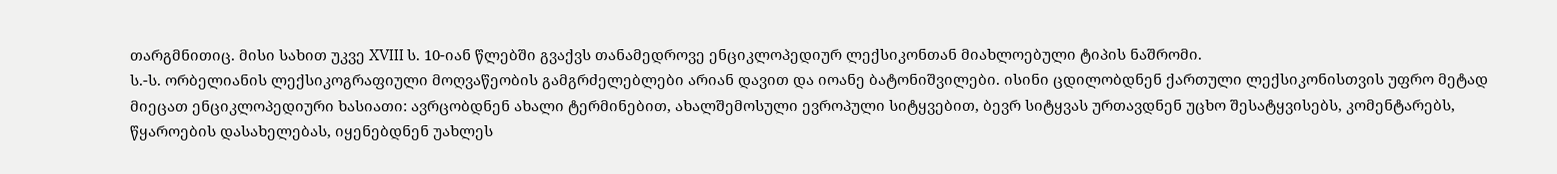თარგმნითიც. მისი სახით უკვე XVIII ს. 10-იან წლებში გვაქვს თანამედროვე ენციკლოპედიურ ლექსიკონთან მიახლოებული ტიპის ნაშრომი.
ს.-ს. ორბელიანის ლექსიკოგრაფიული მოღვაწეობის გამგრძელებლები არიან დავით და იოანე ბატონიშვილები. ისინი ცდილობდნენ ქართული ლექსიკონისთვის უფრო მეტად მიეცათ ენციკლოპედიური ხასიათი: ავრცობდნენ ახალი ტერმინებით, ახალშემოსული ევროპული სიტყვებით, ბევრ სიტყვას ურთავდნენ უცხო შესატყვისებს, კომენტარებს, წყაროების დასახელებას, იყენებდნენ უახლეს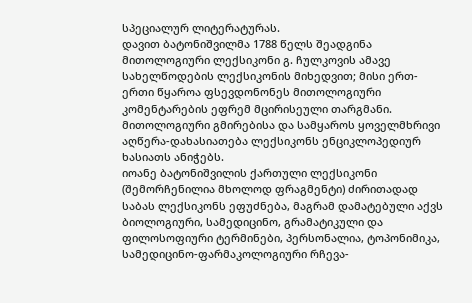სპეციალურ ლიტერატურას.
დავით ბატონიშვილმა 1788 წელს შეადგინა მითოლოგიური ლექსიკონი გ. ჩულკოვის ამავე სახელწოდების ლექსიკონის მიხედვით; მისი ერთ-ერთი წყაროა ფსევდონონეს მითოლოგიური კომენტარების ეფრემ მცირისეული თარგმანი. მითოლოგიური გმირებისა და სამყაროს ყოველმხრივი აღწერა-დახასიათება ლექსიკონს ენციკლოპედიურ ხასიათს ანიჭებს.
იოანე ბატონიშვილის ქართული ლექსიკონი (შემორჩენილია მხოლოდ ფრაგმენტი) ძირითადად საბას ლექსიკონს ეფუძნება, მაგრამ დამატებული აქვს ბიოლოგიური, სამედიცინო, გრამატიკული და ფილოსოფიური ტერმინები, პერსონალია, ტოპონიმიკა, სამედიცინო-ფარმაკოლოგიური რჩევა-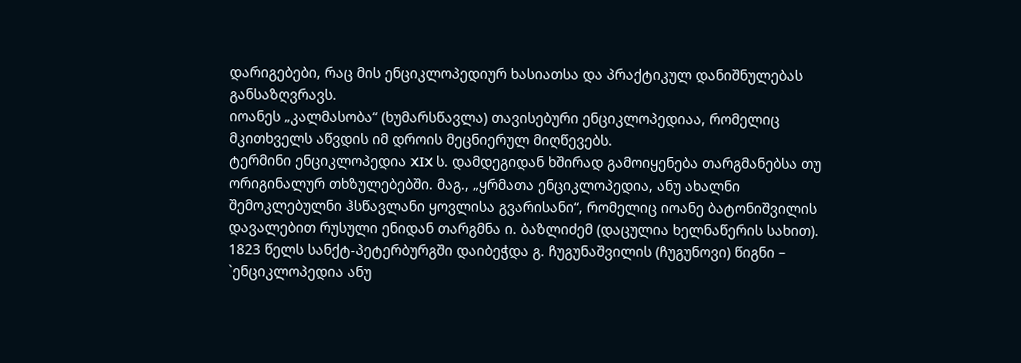დარიგებები, რაც მის ენციკლოპედიურ ხასიათსა და პრაქტიკულ დანიშნულებას განსაზღვრავს.
იოანეს „კალმასობა“ (ხუმარსწავლა) თავისებური ენციკლოპედიაა, რომელიც მკითხველს აწვდის იმ დროის მეცნიერულ მიღწევებს.
ტერმინი ენციკლოპედია XIX ს. დამდეგიდან ხშირად გამოიყენება თარგმანებსა თუ ორიგინალურ თხზულებებში. მაგ., „ყრმათა ენციკლოპედია, ანუ ახალნი შემოკლებულნი ჰსწავლანი ყოვლისა გვარისანი“, რომელიც იოანე ბატონიშვილის დავალებით რუსული ენიდან თარგმნა ი. ბაზლიძემ (დაცულია ხელნაწერის სახით).
1823 წელს სანქტ-პეტერბურგში დაიბეჭდა გ. ჩუგუნაშვილის (ჩუგუნოვი) წიგნი – `ენციკლოპედია ანუ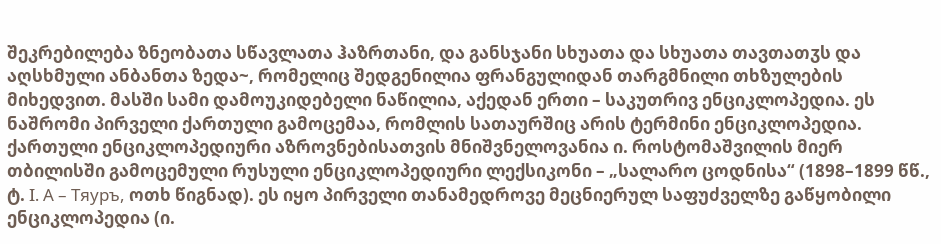შეკრებილება ზნეობათა სწავლათა ჰაზრთანი, და განსჯანი სხუათა და სხუათა თავთათჳს და აღსხმული ანბანთა ზედა~, რომელიც შედგენილია ფრანგულიდან თარგმნილი თხზულების მიხედვით. მასში სამი დამოუკიდებელი ნაწილია, აქედან ერთი – საკუთრივ ენციკლოპედია. ეს ნაშრომი პირველი ქართული გამოცემაა, რომლის სათაურშიც არის ტერმინი ენციკლოპედია.
ქართული ენციკლოპედიური აზროვნებისათვის მნიშვნელოვანია ი. როსტომაშვილის მიერ თბილისში გამოცემული რუსული ენციკლოპედიური ლექსიკონი – „სალარო ცოდნისა“ (1898–1899 წწ., ტ. I. А – Тяуръ, ოთხ წიგნად). ეს იყო პირველი თანამედროვე მეცნიერულ საფუძველზე გაწყობილი ენციკლოპედია (ი.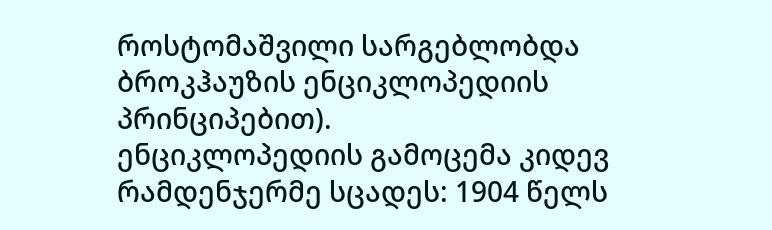როსტომაშვილი სარგებლობდა ბროკჰაუზის ენციკლოპედიის პრინციპებით).
ენციკლოპედიის გამოცემა კიდევ რამდენჯერმე სცადეს: 1904 წელს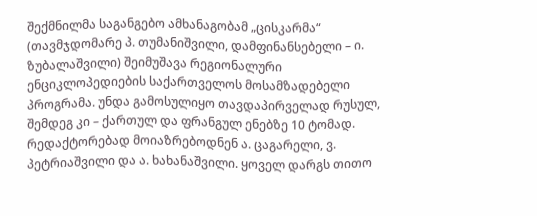შექმნილმა საგანგებო ამხანაგობამ „ცისკარმა“ (თავმჯდომარე პ. თუმანიშვილი, დამფინანსებელი – ი. ზუბალაშვილი) შეიმუშავა რეგიონალური ენციკლოპედიების საქართველოს მოსამზადებელი პროგრამა. უნდა გამოსულიყო თავდაპირველად რუსულ, შემდეგ კი – ქართულ და ფრანგულ ენებზე 10 ტომად. რედაქტორებად მოიაზრებოდნენ ა. ცაგარელი, ვ. პეტრიაშვილი და ა. ხახანაშვილი. ყოველ დარგს თითო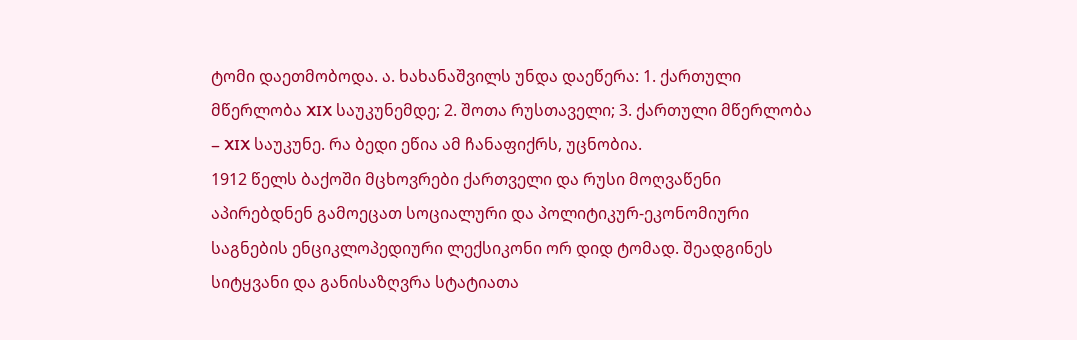ტომი დაეთმობოდა. ა. ხახანაშვილს უნდა დაეწერა: 1. ქართული მწერლობა XIX საუკუნემდე; 2. შოთა რუსთაველი; 3. ქართული მწერლობა – XIX საუკუნე. რა ბედი ეწია ამ ჩანაფიქრს, უცნობია.
1912 წელს ბაქოში მცხოვრები ქართველი და რუსი მოღვაწენი აპირებდნენ გამოეცათ სოციალური და პოლიტიკურ-ეკონომიური საგნების ენციკლოპედიური ლექსიკონი ორ დიდ ტომად. შეადგინეს სიტყვანი და განისაზღვრა სტატიათა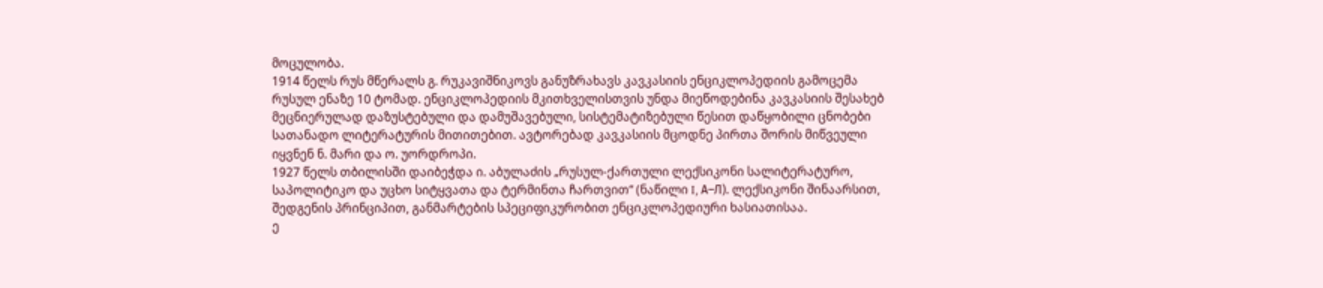მოცულობა.
1914 წელს რუს მწერალს გ. რუკავიშნიკოვს განუზრახავს კავკასიის ენციკლოპედიის გამოცემა რუსულ ენაზე 10 ტომად. ენციკლოპედიის მკითხველისთვის უნდა მიეწოდებინა კავკასიის შესახებ მეცნიერულად დაზუსტებული და დამუშავებული, სისტემატიზებული წესით დაწყობილი ცნობები სათანადო ლიტერატურის მითითებით. ავტორებად კავკასიის მცოდნე პირთა შორის მიწვეული იყვნენ ნ. მარი და ო. უორდროპი.
1927 წელს თბილისში დაიბეჭდა ი. აბულაძის „რუსულ-ქართული ლექსიკონი სალიტერატურო, საპოლიტიკო და უცხო სიტყვათა და ტერმინთა ჩართვით“ (ნაწილი I, А–Л). ლექსიკონი შინაარსით, შედგენის პრინციპით, განმარტების სპეციფიკურობით ენციკლოპედიური ხასიათისაა.
ე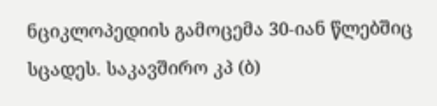ნციკლოპედიის გამოცემა 30-იან წლებშიც სცადეს. საკავშირო კპ (ბ)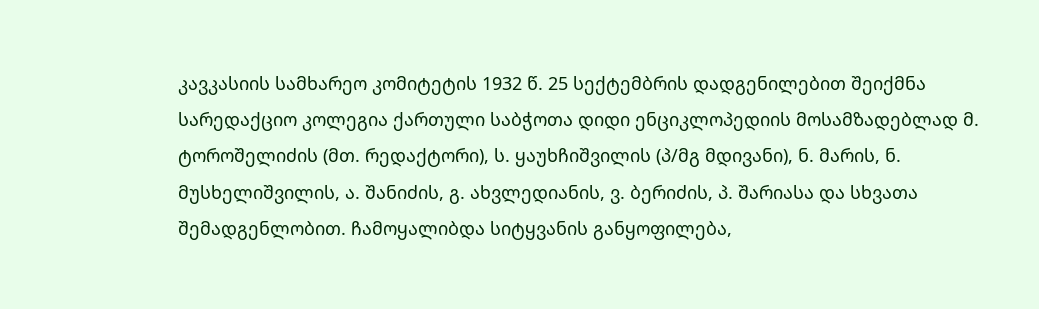კავკასიის სამხარეო კომიტეტის 1932 წ. 25 სექტემბრის დადგენილებით შეიქმნა სარედაქციო კოლეგია ქართული საბჭოთა დიდი ენციკლოპედიის მოსამზადებლად მ. ტოროშელიძის (მთ. რედაქტორი), ს. ყაუხჩიშვილის (პ/მგ მდივანი), ნ. მარის, ნ. მუსხელიშვილის, ა. შანიძის, გ. ახვლედიანის, ვ. ბერიძის, პ. შარიასა და სხვათა შემადგენლობით. ჩამოყალიბდა სიტყვანის განყოფილება,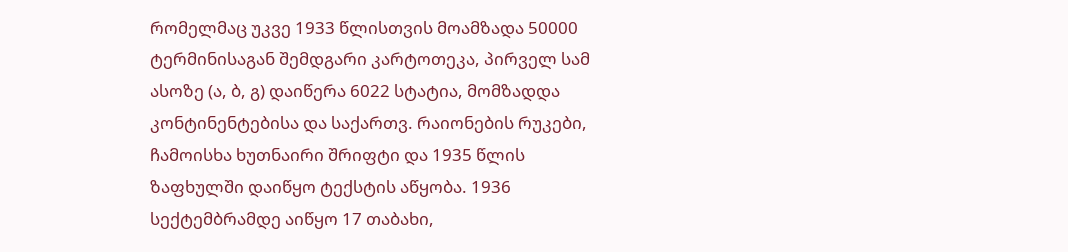რომელმაც უკვე 1933 წლისთვის მოამზადა 50000 ტერმინისაგან შემდგარი კარტოთეკა, პირველ სამ ასოზე (ა, ბ, გ) დაიწერა 6022 სტატია, მომზადდა კონტინენტებისა და საქართვ. რაიონების რუკები, ჩამოისხა ხუთნაირი შრიფტი და 1935 წლის ზაფხულში დაიწყო ტექსტის აწყობა. 1936 სექტემბრამდე აიწყო 17 თაბახი,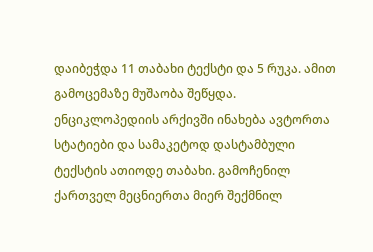დაიბეჭდა 11 თაბახი ტექსტი და 5 რუკა. ამით გამოცემაზე მუშაობა შეწყდა.
ენციკლოპედიის არქივში ინახება ავტორთა სტატიები და სამაკეტოდ დასტამბული ტექსტის ათიოდე თაბახი. გამოჩენილ ქართველ მეცნიერთა მიერ შექმნილ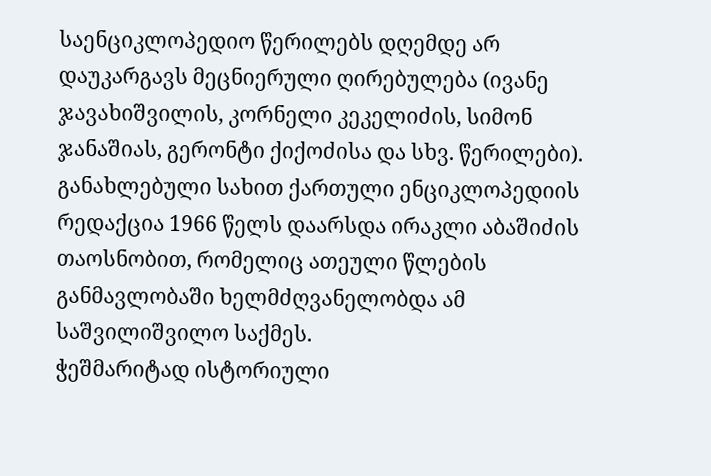საენციკლოპედიო წერილებს დღემდე არ დაუკარგავს მეცნიერული ღირებულება (ივანე ჯავახიშვილის, კორნელი კეკელიძის, სიმონ ჯანაშიას, გერონტი ქიქოძისა და სხვ. წერილები).
განახლებული სახით ქართული ენციკლოპედიის რედაქცია 1966 წელს დაარსდა ირაკლი აბაშიძის თაოსნობით, რომელიც ათეული წლების განმავლობაში ხელმძღვანელობდა ამ საშვილიშვილო საქმეს.
ჭეშმარიტად ისტორიული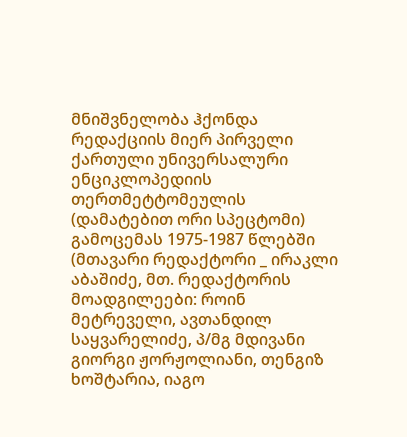მნიშვნელობა ჰქონდა რედაქციის მიერ პირველი ქართული უნივერსალური ენციკლოპედიის თერთმეტტომეულის (დამატებით ორი სპეცტომი) გამოცემას 1975-1987 წლებში (მთავარი რედაქტორი _ ირაკლი აბაშიძე, მთ. რედაქტორის მოადგილეები: როინ მეტრეველი, ავთანდილ საყვარელიძე, პ/მგ მდივანი გიორგი ჟორჟოლიანი, თენგიზ ხოშტარია, იაგო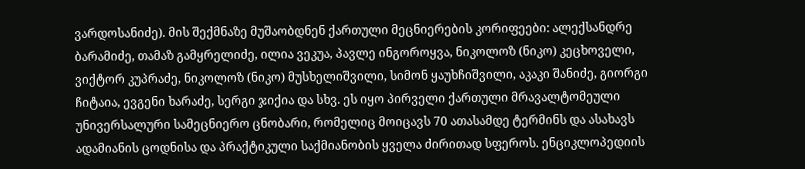ვარდოსანიძე). მის შექმნაზე მუშაობდნენ ქართული მეცნიერების კორიფეები: ალექსანდრე ბარამიძე, თამაზ გამყრელიძე, ილია ვეკუა, პავლე ინგოროყვა, ნიკოლოზ (ნიკო) კეცხოველი, ვიქტორ კუპრაძე, ნიკოლოზ (ნიკო) მუსხელიშვილი, სიმონ ყაუხჩიშვილი, აკაკი შანიძე, გიორგი ჩიტაია, ევგენი ხარაძე, სერგი ჯიქია და სხვ. ეს იყო პირველი ქართული მრავალტომეული უნივერსალური სამეცნიერო ცნობარი, რომელიც მოიცავს 70 ათასამდე ტერმინს და ასახავს ადამიანის ცოდნისა და პრაქტიკული საქმიანობის ყველა ძირითად სფეროს. ენციკლოპედიის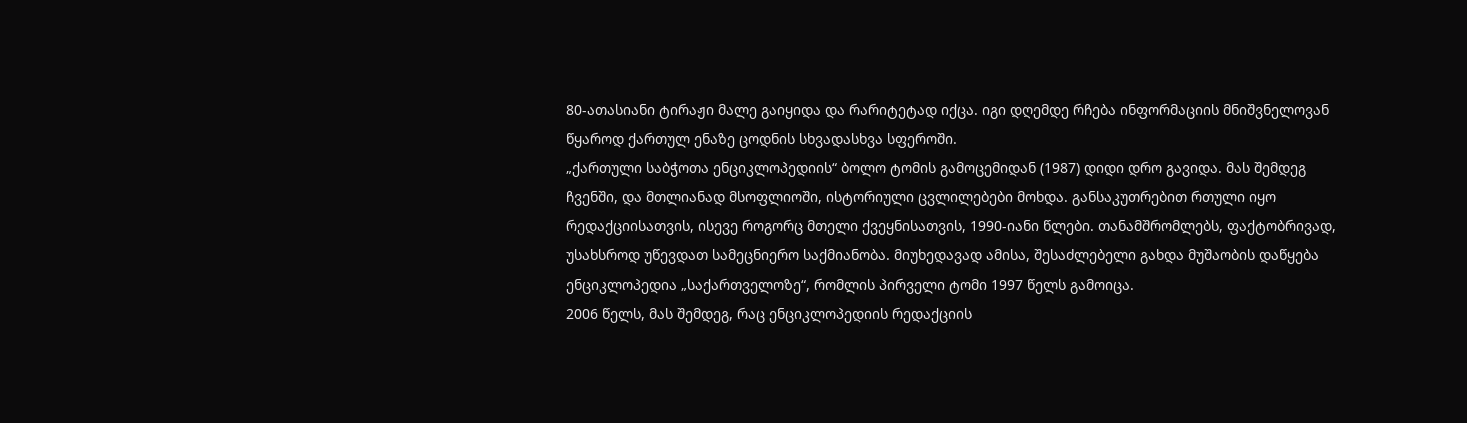80-ათასიანი ტირაჟი მალე გაიყიდა და რარიტეტად იქცა. იგი დღემდე რჩება ინფორმაციის მნიშვნელოვან წყაროდ ქართულ ენაზე ცოდნის სხვადასხვა სფეროში.
„ქართული საბჭოთა ენციკლოპედიის“ ბოლო ტომის გამოცემიდან (1987) დიდი დრო გავიდა. მას შემდეგ ჩვენში, და მთლიანად მსოფლიოში, ისტორიული ცვლილებები მოხდა. განსაკუთრებით რთული იყო რედაქციისათვის, ისევე როგორც მთელი ქვეყნისათვის, 1990-იანი წლები. თანამშრომლებს, ფაქტობრივად, უსახსროდ უწევდათ სამეცნიერო საქმიანობა. მიუხედავად ამისა, შესაძლებელი გახდა მუშაობის დაწყება ენციკლოპედია „საქართველოზე“, რომლის პირველი ტომი 1997 წელს გამოიცა.
2006 წელს, მას შემდეგ, რაც ენციკლოპედიის რედაქციის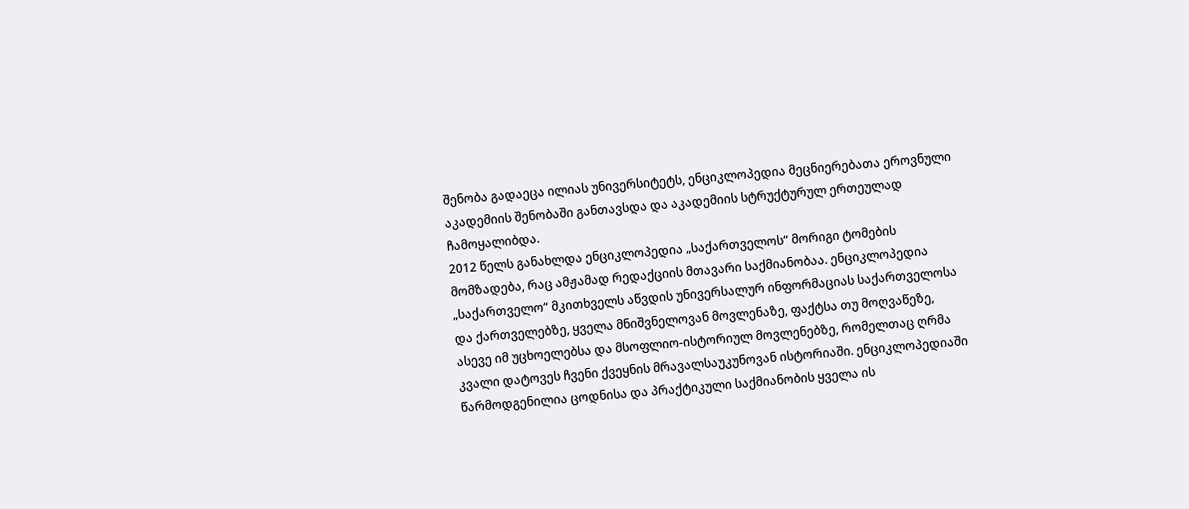შენობა გადაეცა ილიას უნივერსიტეტს, ენციკლოპედია მეცნიერებათა ეროვნული აკადემიის შენობაში განთავსდა და აკადემიის სტრუქტურულ ერთეულად ჩამოყალიბდა.
2012 წელს განახლდა ენციკლოპედია „საქართველოს“ მორიგი ტომების მომზადება, რაც ამჟამად რედაქციის მთავარი საქმიანობაა. ენციკლოპედია „საქართველო“ მკითხველს აწვდის უნივერსალურ ინფორმაციას საქართველოსა და ქართველებზე, ყველა მნიშვნელოვან მოვლენაზე, ფაქტსა თუ მოღვაწეზე, ასევე იმ უცხოელებსა და მსოფლიო-ისტორიულ მოვლენებზე, რომელთაც ღრმა კვალი დატოვეს ჩვენი ქვეყნის მრავალსაუკუნოვან ისტორიაში. ენციკლოპედიაში წარმოდგენილია ცოდნისა და პრაქტიკული საქმიანობის ყველა ის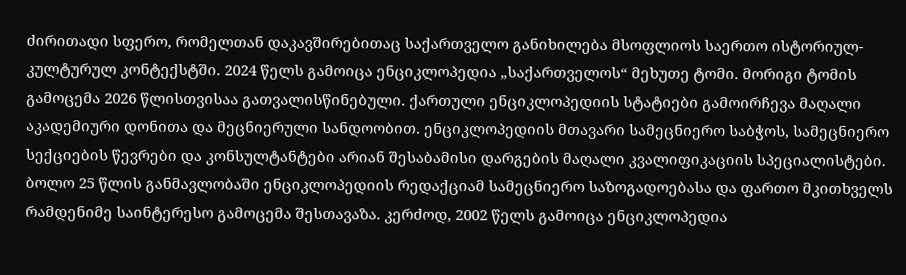ძირითადი სფერო, რომელთან დაკავშირებითაც საქართველო განიხილება მსოფლიოს საერთო ისტორიულ-კულტურულ კონტექსტში. 2024 წელს გამოიცა ენციკლოპედია „საქართველოს“ მეხუთე ტომი. მორიგი ტომის გამოცემა 2026 წლისთვისაა გათვალისწინებული. ქართული ენციკლოპედიის სტატიები გამოირჩევა მაღალი აკადემიური დონითა და მეცნიერული სანდოობით. ენციკლოპედიის მთავარი სამეცნიერო საბჭოს, სამეცნიერო სექციების წევრები და კონსულტანტები არიან შესაბამისი დარგების მაღალი კვალიფიკაციის სპეციალისტები.
ბოლო 25 წლის განმავლობაში ენციკლოპედიის რედაქციამ სამეცნიერო საზოგადოებასა და ფართო მკითხველს რამდენიმე საინტერესო გამოცემა შესთავაზა. კერძოდ, 2002 წელს გამოიცა ენციკლოპედია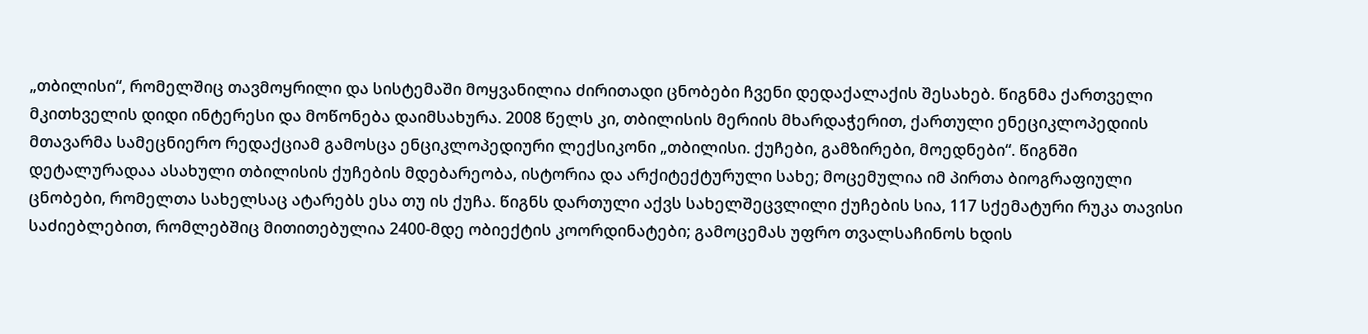„თბილისი“, რომელშიც თავმოყრილი და სისტემაში მოყვანილია ძირითადი ცნობები ჩვენი დედაქალაქის შესახებ. წიგნმა ქართველი მკითხველის დიდი ინტერესი და მოწონება დაიმსახურა. 2008 წელს კი, თბილისის მერიის მხარდაჭერით, ქართული ენეციკლოპედიის მთავარმა სამეცნიერო რედაქციამ გამოსცა ენციკლოპედიური ლექსიკონი „თბილისი. ქუჩები, გამზირები, მოედნები“. წიგნში დეტალურადაა ასახული თბილისის ქუჩების მდებარეობა, ისტორია და არქიტექტურული სახე; მოცემულია იმ პირთა ბიოგრაფიული ცნობები, რომელთა სახელსაც ატარებს ესა თუ ის ქუჩა. წიგნს დართული აქვს სახელშეცვლილი ქუჩების სია, 117 სქემატური რუკა თავისი საძიებლებით, რომლებშიც მითითებულია 2400-მდე ობიექტის კოორდინატები; გამოცემას უფრო თვალსაჩინოს ხდის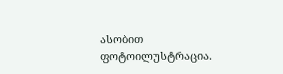ასობით ფოტოილუსტრაცია.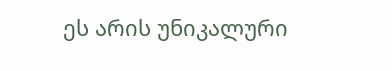ეს არის უნიკალური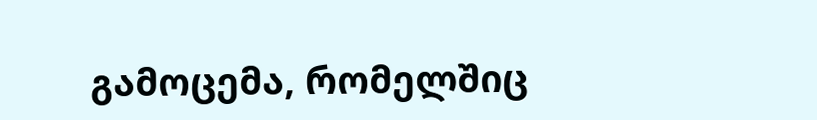გამოცემა, რომელშიც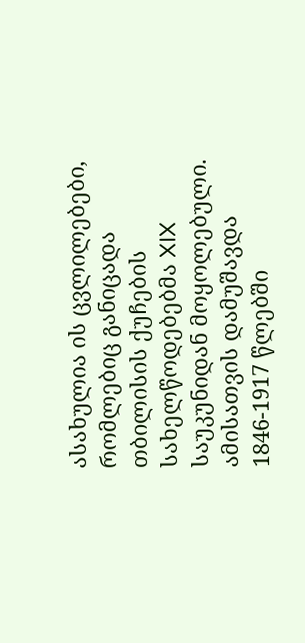ასახულია ის ცვლილებები, რომლებიც განიცადა თბილისის ქუჩების სახელწოდებებმა XIX საუკუნიდან მოყოლებული. ამისათვის დამუშავდა 1846-1917 წლებში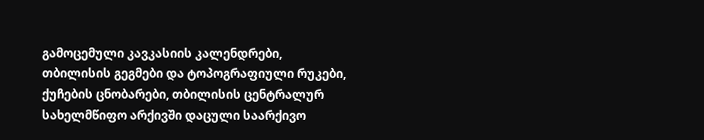გამოცემული კავკასიის კალენდრები, თბილისის გეგმები და ტოპოგრაფიული რუკები, ქუჩების ცნობარები, თბილისის ცენტრალურ სახელმწიფო არქივში დაცული საარქივო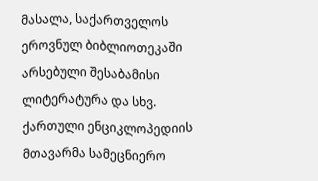მასალა, საქართველოს ეროვნულ ბიბლიოთეკაში არსებული შესაბამისი ლიტერატურა და სხვ.
ქართული ენციკლოპედიის მთავარმა სამეცნიერო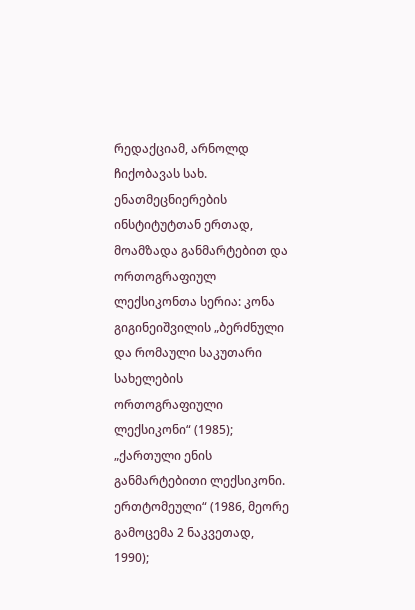რედაქციამ, არნოლდ ჩიქობავას სახ. ენათმეცნიერების ინსტიტუტთან ერთად, მოამზადა განმარტებით და ორთოგრაფიულ ლექსიკონთა სერია: კონა გიგინეიშვილის „ბერძნული და რომაული საკუთარი სახელების ორთოგრაფიული ლექსიკონი“ (1985); „ქართული ენის განმარტებითი ლექსიკონი. ერთტომეული“ (1986, მეორე გამოცემა 2 ნაკვეთად, 1990);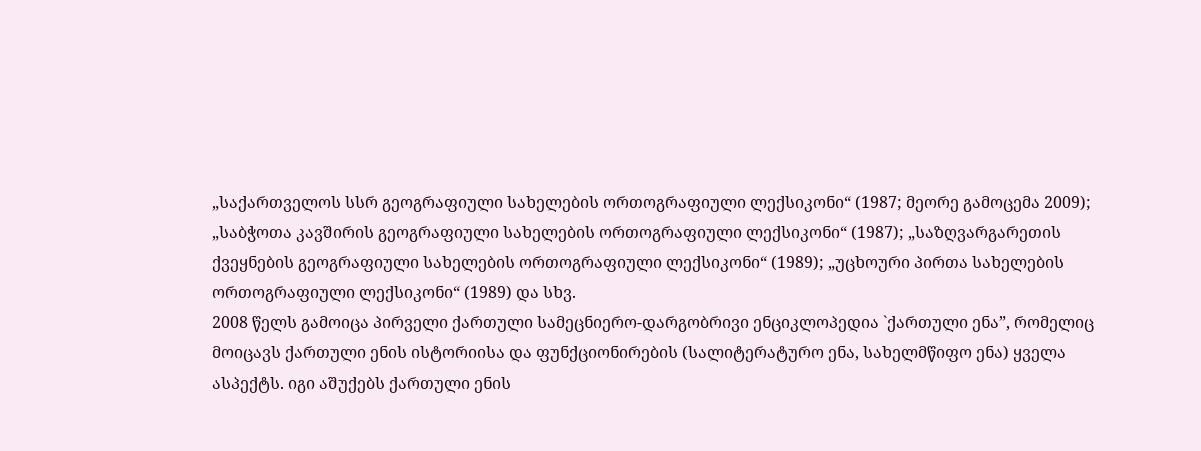„საქართველოს სსრ გეოგრაფიული სახელების ორთოგრაფიული ლექსიკონი“ (1987; მეორე გამოცემა 2009); „საბჭოთა კავშირის გეოგრაფიული სახელების ორთოგრაფიული ლექსიკონი“ (1987); „საზღვარგარეთის ქვეყნების გეოგრაფიული სახელების ორთოგრაფიული ლექსიკონი“ (1989); „უცხოური პირთა სახელების ორთოგრაფიული ლექსიკონი“ (1989) და სხვ.
2008 წელს გამოიცა პირველი ქართული სამეცნიერო-დარგობრივი ენციკლოპედია `ქართული ენა”, რომელიც მოიცავს ქართული ენის ისტორიისა და ფუნქციონირების (სალიტერატურო ენა, სახელმწიფო ენა) ყველა ასპექტს. იგი აშუქებს ქართული ენის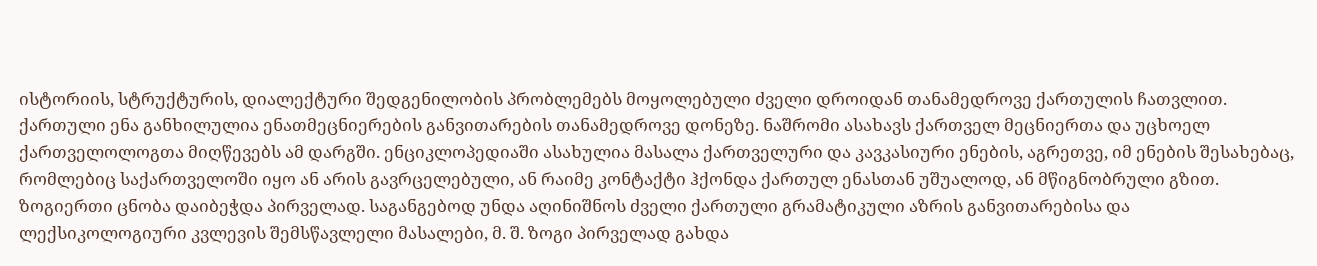ისტორიის, სტრუქტურის, დიალექტური შედგენილობის პრობლემებს მოყოლებული ძველი დროიდან თანამედროვე ქართულის ჩათვლით. ქართული ენა განხილულია ენათმეცნიერების განვითარების თანამედროვე დონეზე. ნაშრომი ასახავს ქართველ მეცნიერთა და უცხოელ ქართველოლოგთა მიღწევებს ამ დარგში. ენციკლოპედიაში ასახულია მასალა ქართველური და კავკასიური ენების, აგრეთვე, იმ ენების შესახებაც, რომლებიც საქართველოში იყო ან არის გავრცელებული, ან რაიმე კონტაქტი ჰქონდა ქართულ ენასთან უშუალოდ, ან მწიგნობრული გზით. ზოგიერთი ცნობა დაიბეჭდა პირველად. საგანგებოდ უნდა აღინიშნოს ძველი ქართული გრამატიკული აზრის განვითარებისა და ლექსიკოლოგიური კვლევის შემსწავლელი მასალები, მ. შ. ზოგი პირველად გახდა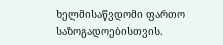ხელმისაწვდომი ფართო საზოგადოებისთვის.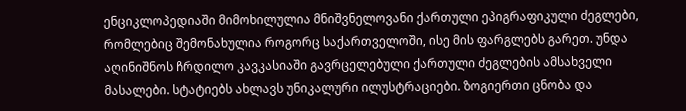ენციკლოპედიაში მიმოხილულია მნიშვნელოვანი ქართული ეპიგრაფიკული ძეგლები, რომლებიც შემონახულია როგორც საქართველოში, ისე მის ფარგლებს გარეთ. უნდა აღინიშნოს ჩრდილო კავკასიაში გავრცელებული ქართული ძეგლების ამსახველი მასალები. სტატიებს ახლავს უნიკალური ილუსტრაციები. ზოგიერთი ცნობა და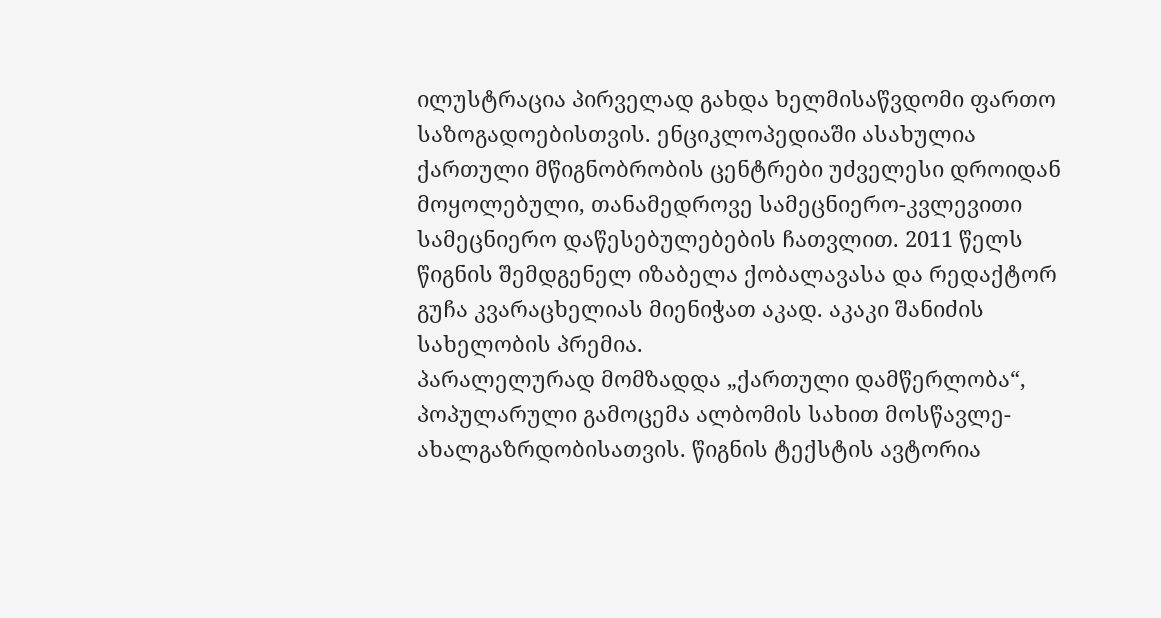ილუსტრაცია პირველად გახდა ხელმისაწვდომი ფართო საზოგადოებისთვის. ენციკლოპედიაში ასახულია ქართული მწიგნობრობის ცენტრები უძველესი დროიდან მოყოლებული, თანამედროვე სამეცნიერო-კვლევითი სამეცნიერო დაწესებულებების ჩათვლით. 2011 წელს წიგნის შემდგენელ იზაბელა ქობალავასა და რედაქტორ გუჩა კვარაცხელიას მიენიჭათ აკად. აკაკი შანიძის სახელობის პრემია.
პარალელურად მომზადდა „ქართული დამწერლობა“, პოპულარული გამოცემა ალბომის სახით მოსწავლე-ახალგაზრდობისათვის. წიგნის ტექსტის ავტორია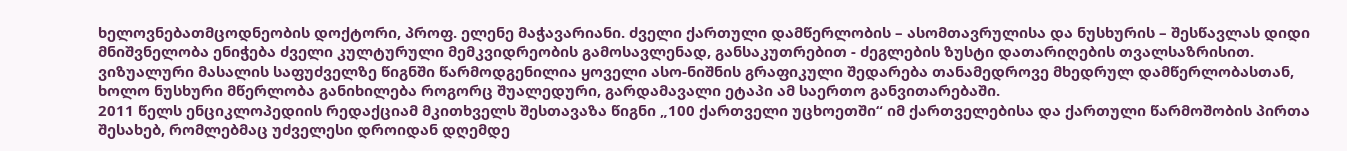ხელოვნებათმცოდნეობის დოქტორი, პროფ. ელენე მაჭავარიანი. ძველი ქართული დამწერლობის – ასომთავრულისა და ნუსხურის – შესწავლას დიდი მნიშვნელობა ენიჭება ძველი კულტურული მემკვიდრეობის გამოსავლენად, განსაკუთრებით - ძეგლების ზუსტი დათარიღების თვალსაზრისით. ვიზუალური მასალის საფუძველზე წიგნში წარმოდგენილია ყოველი ასო-ნიშნის გრაფიკული შედარება თანამედროვე მხედრულ დამწერლობასთან, ხოლო ნუსხური მწერლობა განიხილება როგორც შუალედური, გარდამავალი ეტაპი ამ საერთო განვითარებაში.
2011 წელს ენციკლოპედიის რედაქციამ მკითხველს შესთავაზა წიგნი „100 ქართველი უცხოეთში“ იმ ქართველებისა და ქართული წარმოშობის პირთა შესახებ, რომლებმაც უძველესი დროიდან დღემდე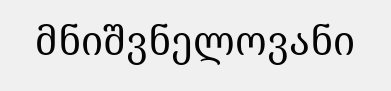მნიშვნელოვანი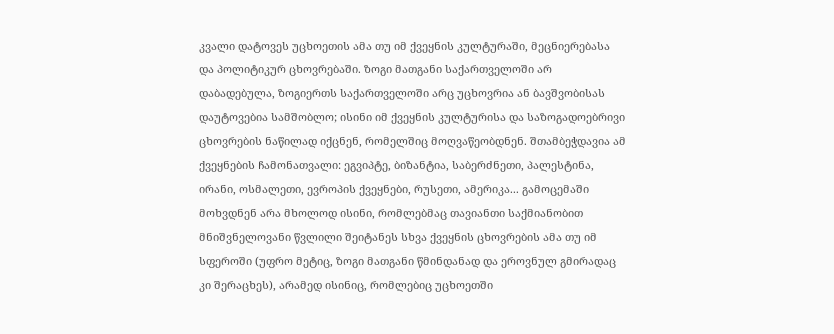კვალი დატოვეს უცხოეთის ამა თუ იმ ქვეყნის კულტურაში, მეცნიერებასა და პოლიტიკურ ცხოვრებაში. ზოგი მათგანი საქართველოში არ დაბადებულა, ზოგიერთს საქართველოში არც უცხოვრია ან ბავშვობისას დაუტოვებია სამშობლო; ისინი იმ ქვეყნის კულტურისა და საზოგადოებრივი ცხოვრების ნაწილად იქცნენ, რომელშიც მოღვაწეობდნენ. შთამბეჭდავია ამ ქვეყნების ჩამონათვალი: ეგვიპტე, ბიზანტია, საბერძნეთი, პალესტინა, ირანი, ოსმალეთი, ევროპის ქვეყნები, რუსეთი, ამერიკა... გამოცემაში მოხვდნენ არა მხოლოდ ისინი, რომლებმაც თავიანთი საქმიანობით მნიშვნელოვანი წვლილი შეიტანეს სხვა ქვეყნის ცხოვრების ამა თუ იმ სფეროში (უფრო მეტიც, ზოგი მათგანი წმინდანად და ეროვნულ გმირადაც კი შერაცხეს), არამედ ისინიც, რომლებიც უცხოეთში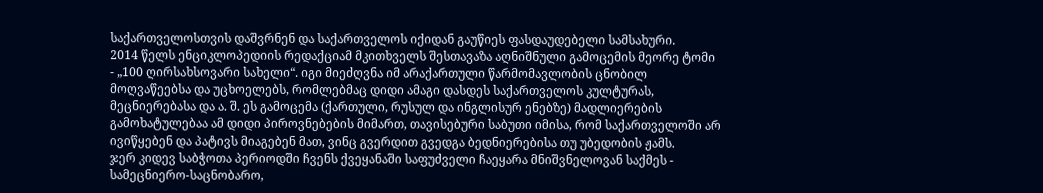საქართველოსთვის დაშვრნენ და საქართველოს იქიდან გაუწიეს ფასდაუდებელი სამსახური.
2014 წელს ენციკლოპედიის რედაქციამ მკითხველს შესთავაზა აღნიშნული გამოცემის მეორე ტომი - „100 ღირსახსოვარი სახელი“. იგი მიეძღვნა იმ არაქართული წარმომავლობის ცნობილ მოღვაწეებსა და უცხოელებს, რომლებმაც დიდი ამაგი დასდეს საქართველოს კულტურას, მეცნიერებასა და ა. შ. ეს გამოცემა (ქართული, რუსულ და ინგლისურ ენებზე) მადლიერების გამოხატულებაა ამ დიდი პიროვნებების მიმართ, თავისებური საბუთი იმისა, რომ საქართველოში არ ივიწყებენ და პატივს მიაგებენ მათ, ვინც გვერდით გვედგა ბედნიერებისა თუ უბედობის ჟამს.
ჯერ კიდევ საბჭოთა პერიოდში ჩვენს ქვეყანაში საფუძველი ჩაეყარა მნიშვნელოვან საქმეს - სამეცნიერო-საცნობარო,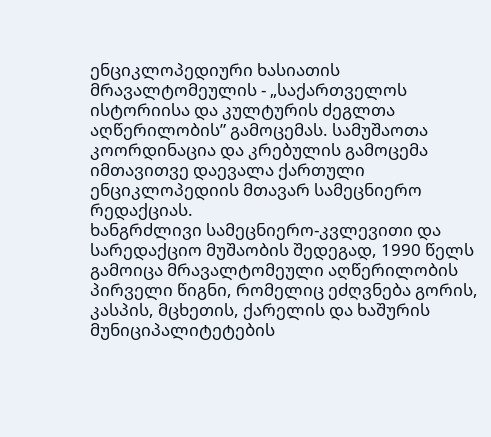ენციკლოპედიური ხასიათის მრავალტომეულის - „საქართველოს ისტორიისა და კულტურის ძეგლთა აღწერილობის” გამოცემას. სამუშაოთა კოორდინაცია და კრებულის გამოცემა იმთავითვე დაევალა ქართული ენციკლოპედიის მთავარ სამეცნიერო რედაქციას.
ხანგრძლივი სამეცნიერო-კვლევითი და სარედაქციო მუშაობის შედეგად, 1990 წელს გამოიცა მრავალტომეული აღწერილობის პირველი წიგნი, რომელიც ეძღვნება გორის, კასპის, მცხეთის, ქარელის და ხაშურის მუნიციპალიტეტების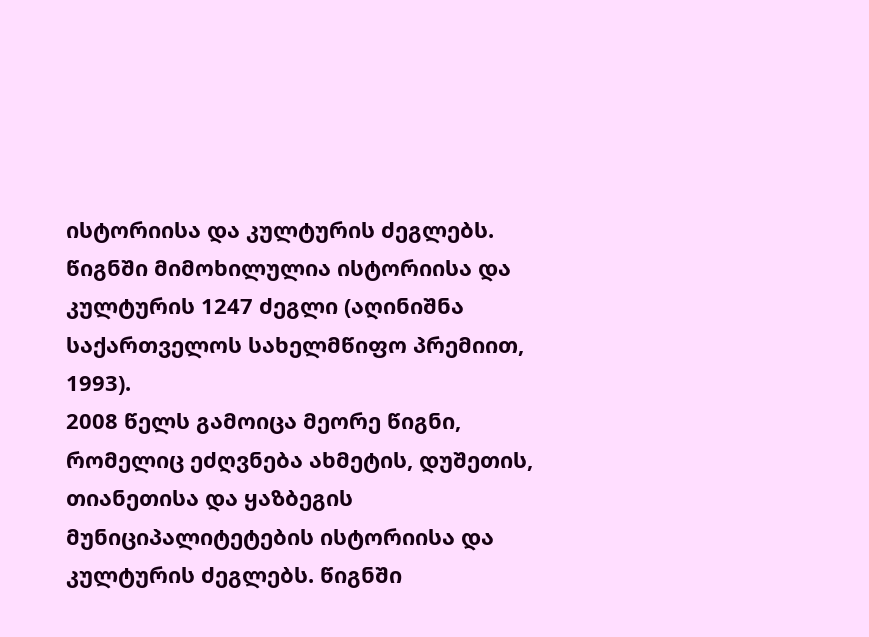ისტორიისა და კულტურის ძეგლებს. წიგნში მიმოხილულია ისტორიისა და კულტურის 1247 ძეგლი (აღინიშნა საქართველოს სახელმწიფო პრემიით, 1993).
2008 წელს გამოიცა მეორე წიგნი, რომელიც ეძღვნება ახმეტის, დუშეთის, თიანეთისა და ყაზბეგის მუნიციპალიტეტების ისტორიისა და კულტურის ძეგლებს. წიგნში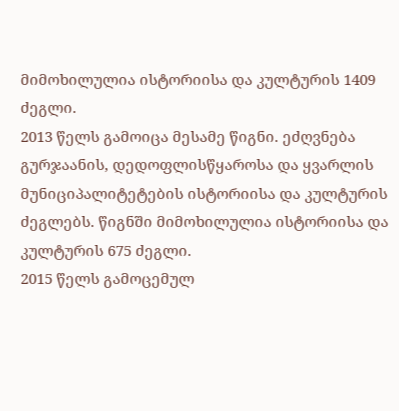მიმოხილულია ისტორიისა და კულტურის 1409 ძეგლი.
2013 წელს გამოიცა მესამე წიგნი. ეძღვნება გურჯაანის, დედოფლისწყაროსა და ყვარლის მუნიციპალიტეტების ისტორიისა და კულტურის ძეგლებს. წიგნში მიმოხილულია ისტორიისა და კულტურის 675 ძეგლი.
2015 წელს გამოცემულ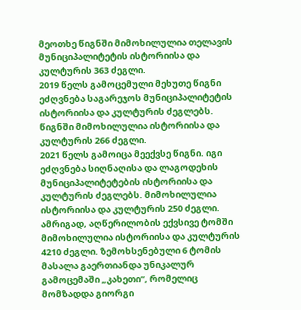მეოთხე წიგნში მიმოხილულია თელავის მუნიციპალიტეტის ისტორიისა და კულტურის 363 ძეგლი.
2019 წელს გამოცემული მეხუთე წიგნი ეძღვნება საგარეჯოს მუნიციპალიტეტის ისტორიისა და კულტურის ძეგლებს. წიგნში მიმოხილულია ისტორიისა და კულტურის 266 ძეგლი.
2021 წელს გამოიცა მეექვსე წიგნი. იგი ეძღვნება სიღნაღისა და ლაგოდეხის მუნიციპალიტეტების ისტორიისა და კულტურის ძეგლებს. მიმოხილულია ისტორიისა და კულტურის 250 ძეგლი.
ამრიგად, აღწერილობის ექვსივე ტომში მიმოხილულია ისტორიისა და კულტურის 4210 ძეგლი. ზემოხსენებული 6 ტომის მასალა გაერთიანდა უნიკალურ გამოცემაში „კახეთი“, რომელიც მომზადდა გიორგი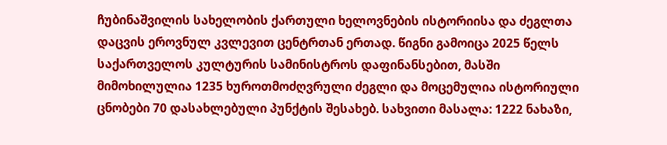ჩუბინაშვილის სახელობის ქართული ხელოვნების ისტორიისა და ძეგლთა დაცვის ეროვნულ კვლევით ცენტრთან ერთად. წიგნი გამოიცა 2025 წელს საქართველოს კულტურის სამინისტროს დაფინანსებით, მასში მიმოხილულია 1235 ხუროთმოძღვრული ძეგლი და მოცემულია ისტორიული ცნობები 70 დასახლებული პუნქტის შესახებ. სახვითი მასალა: 1222 ნახაზი,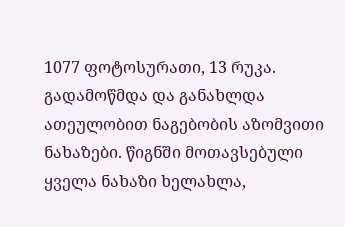1077 ფოტოსურათი, 13 რუკა. გადამოწმდა და განახლდა ათეულობით ნაგებობის აზომვითი ნახაზები. წიგნში მოთავსებული ყველა ნახაზი ხელახლა,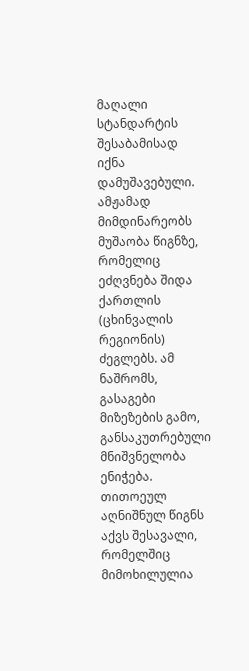მაღალი სტანდარტის შესაბამისად იქნა დამუშავებული. ამჟამად მიმდინარეობს მუშაობა წიგნზე, რომელიც ეძღვნება შიდა ქართლის (ცხინვალის რეგიონის) ძეგლებს. ამ ნაშრომს, გასაგები მიზეზების გამო, განსაკუთრებული მნიშვნელობა ენიჭება.
თითოეულ აღნიშნულ წიგნს აქვს შესავალი, რომელშიც მიმოხილულია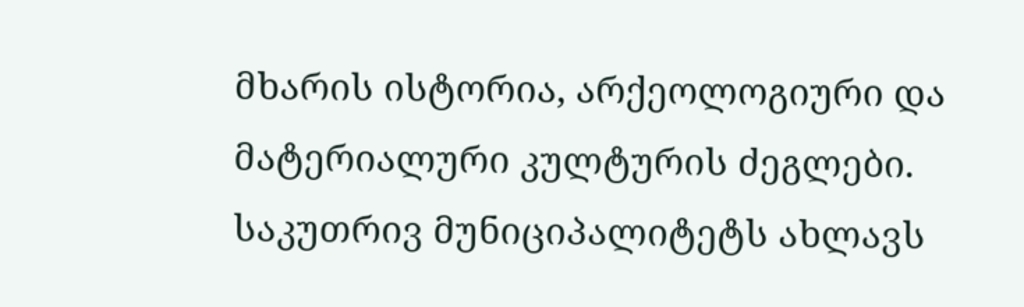მხარის ისტორია, არქეოლოგიური და მატერიალური კულტურის ძეგლები. საკუთრივ მუნიციპალიტეტს ახლავს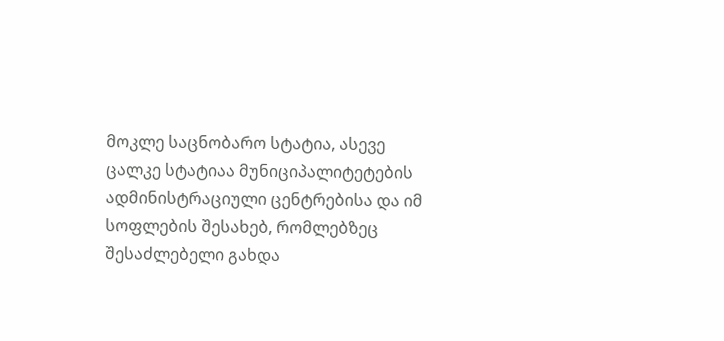მოკლე საცნობარო სტატია, ასევე ცალკე სტატიაა მუნიციპალიტეტების ადმინისტრაციული ცენტრებისა და იმ სოფლების შესახებ, რომლებზეც შესაძლებელი გახდა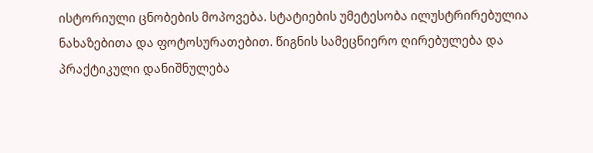ისტორიული ცნობების მოპოვება. სტატიების უმეტესობა ილუსტრირებულია ნახაზებითა და ფოტოსურათებით. წიგნის სამეცნიერო ღირებულება და პრაქტიკული დანიშნულება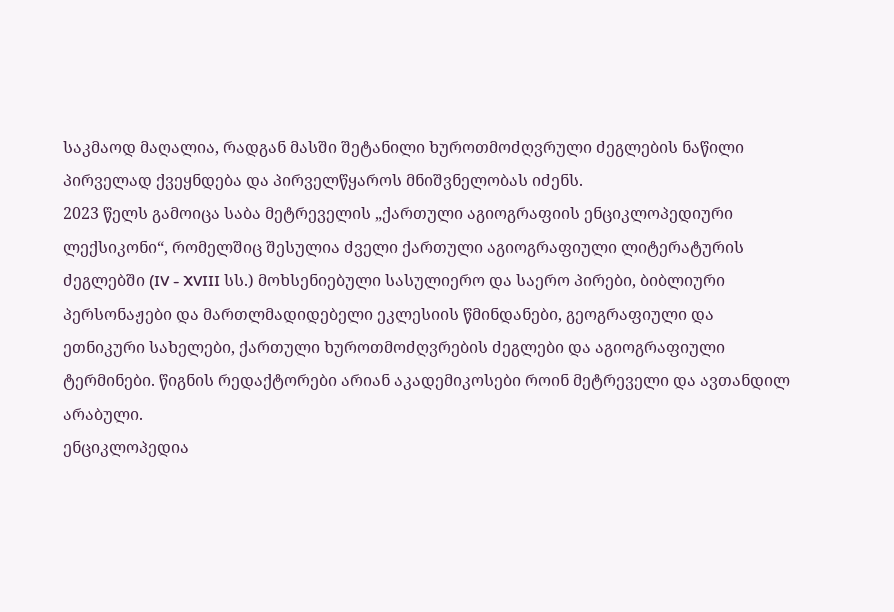საკმაოდ მაღალია, რადგან მასში შეტანილი ხუროთმოძღვრული ძეგლების ნაწილი პირველად ქვეყნდება და პირველწყაროს მნიშვნელობას იძენს.
2023 წელს გამოიცა საბა მეტრეველის „ქართული აგიოგრაფიის ენციკლოპედიური ლექსიკონი“, რომელშიც შესულია ძველი ქართული აგიოგრაფიული ლიტერატურის ძეგლებში (IV - XVIII სს.) მოხსენიებული სასულიერო და საერო პირები, ბიბლიური პერსონაჟები და მართლმადიდებელი ეკლესიის წმინდანები, გეოგრაფიული და ეთნიკური სახელები, ქართული ხუროთმოძღვრების ძეგლები და აგიოგრაფიული ტერმინები. წიგნის რედაქტორები არიან აკადემიკოსები როინ მეტრეველი და ავთანდილ არაბული.
ენციკლოპედია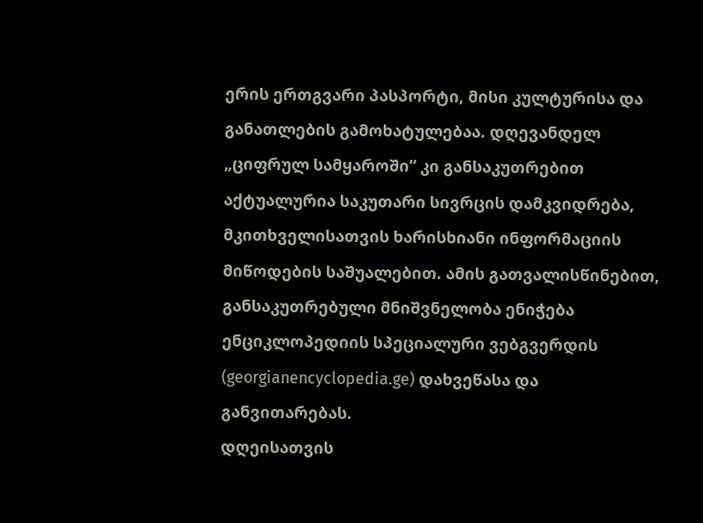ერის ერთგვარი პასპორტი, მისი კულტურისა და განათლების გამოხატულებაა. დღევანდელ „ციფრულ სამყაროში“ კი განსაკუთრებით აქტუალურია საკუთარი სივრცის დამკვიდრება, მკითხველისათვის ხარისხიანი ინფორმაციის მიწოდების საშუალებით. ამის გათვალისწინებით, განსაკუთრებული მნიშვნელობა ენიჭება ენციკლოპედიის სპეციალური ვებგვერდის (georgianencyclopedia.ge) დახვეწასა და განვითარებას.
დღეისათვის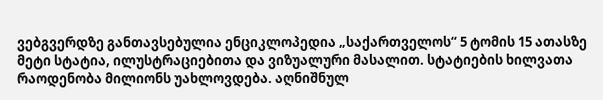ვებგვერდზე განთავსებულია ენციკლოპედია „საქართველოს“ 5 ტომის 15 ათასზე მეტი სტატია, ილუსტრაციებითა და ვიზუალური მასალით. სტატიების ხილვათა რაოდენობა მილიონს უახლოვდება. აღნიშნულ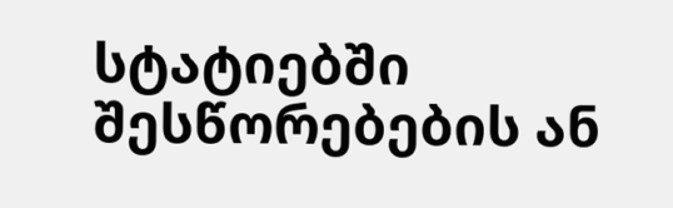სტატიებში შესწორებების ან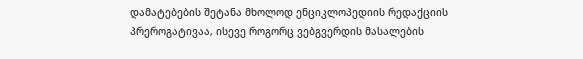დამატებების შეტანა მხოლოდ ენციკლოპედიის რედაქციის პრეროგატივაა, ისევე როგორც ვებგვერდის მასალების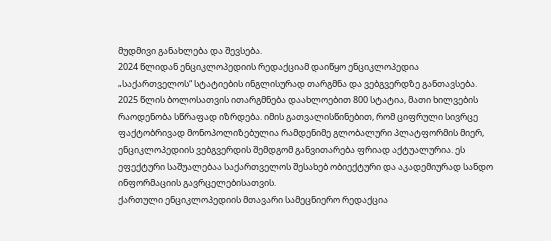მუდმივი განახლება და შევსება.
2024 წლიდან ენციკლოპედიის რედაქციამ დაიწყო ენციკლოპედია „საქართველოს“ სტატიების ინგლისურად თარგმნა და ვებგვერდზე განთავსება. 2025 წლის ბოლოსათვის ითარგმნება დაახლოებით 800 სტატია, მათი ხილვების რაოდენობა სწრაფად იზრდება. იმის გათვალისწინებით, რომ ციფრული სივრცე ფაქტობრივად მონოპოლიზებულია რამდენიმე გლობალური პლატფორმის მიერ, ენციკლოპედიის ვებგვერდის შემდგომ განვითარება ფრიად აქტუალურია. ეს ეფექტური საშუალებაა საქართველოს შესახებ ობიექტური და აკადემიურად სანდო ინფორმაციის გავრცელებისათვის.
ქართული ენციკლოპედიის მთავარი სამეცნიერო რედაქცია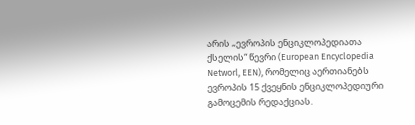არის „ევროპის ენციკლოპედიათა ქსელის“ წევრი (European Encyclopedia Networl, EEN), რომელიც აერთიანებს ევროპის 15 ქვეყნის ენციკლოპედიური გამოცემის რედაქციას.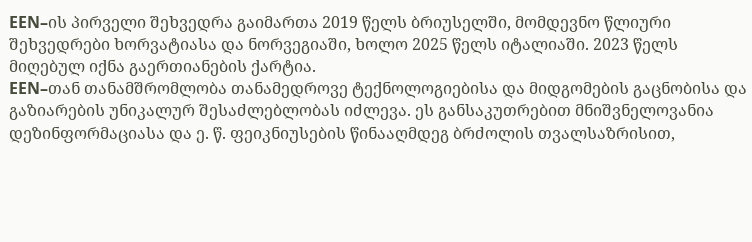EEN–ის პირველი შეხვედრა გაიმართა 2019 წელს ბრიუსელში, მომდევნო წლიური შეხვედრები ხორვატიასა და ნორვეგიაში, ხოლო 2025 წელს იტალიაში. 2023 წელს მიღებულ იქნა გაერთიანების ქარტია.
EEN–თან თანამშრომლობა თანამედროვე ტექნოლოგიებისა და მიდგომების გაცნობისა და გაზიარების უნიკალურ შესაძლებლობას იძლევა. ეს განსაკუთრებით მნიშვნელოვანია დეზინფორმაციასა და ე. წ. ფეიკნიუსების წინააღმდეგ ბრძოლის თვალსაზრისით,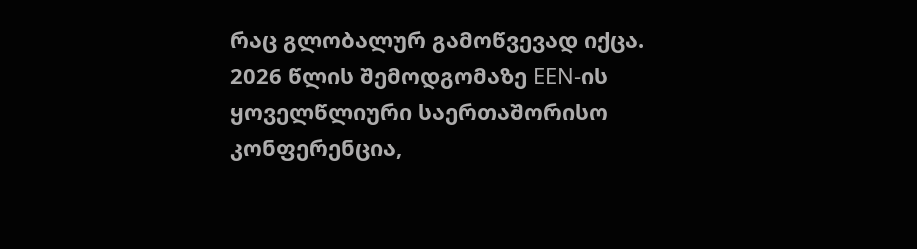რაც გლობალურ გამოწვევად იქცა.
2026 წლის შემოდგომაზე EEN-ის ყოველწლიური საერთაშორისო კონფერენცია,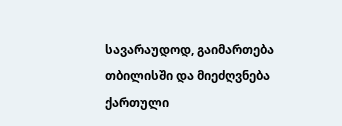სავარაუდოდ, გაიმართება თბილისში და მიეძღვნება ქართული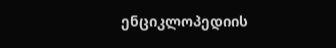ენციკლოპედიის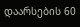დაარსების 60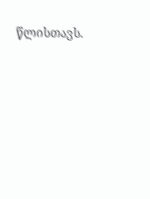წლისთავს.